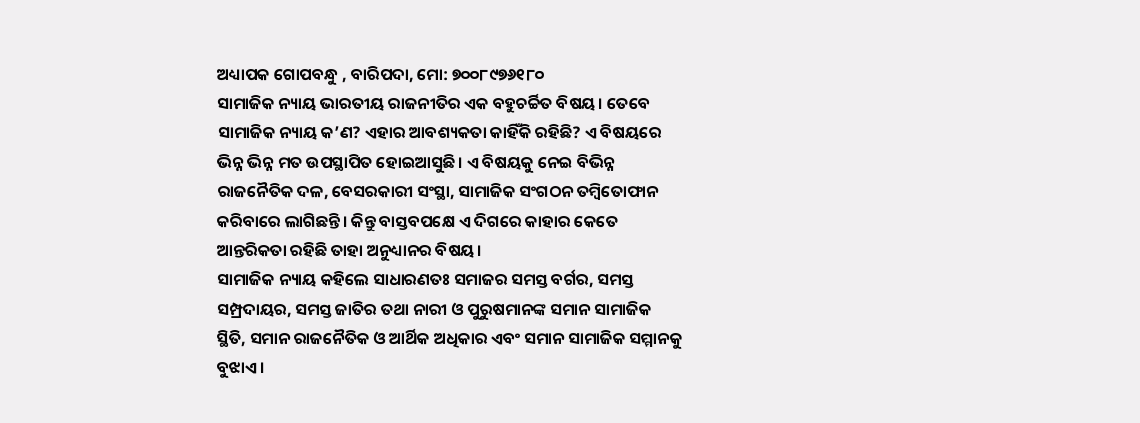ଅଧ୍ୟାପକ ଗୋପବନ୍ଧୁ , ବାରିପଦା, ମୋ: ୭୦୦୮୯୭୬୧୮୦
ସାମାଜିକ ନ୍ୟାୟ ଭାରତୀୟ ରାଜନୀତିର ଏକ ବହୁଚର୍ଚ୍ଚିତ ବିଷୟ। ତେବେ ସାମାଜିକ ନ୍ୟାୟ କ’ଣ? ଏହାର ଆବଶ୍ୟକତା କାହିଁକି ରହିଛି? ଏ ବିଷୟରେ ଭିନ୍ନ ଭିନ୍ନ ମତ ଉପସ୍ଥାପିତ ହୋଇଆସୁଛି। ଏ ବିଷୟକୁ ନେଇ ବିଭିନ୍ନ ରାଜନୈତିକ ଦଳ, ବେସରକାରୀ ସଂସ୍ଥା, ସାମାଜିକ ସଂଗଠନ ତମ୍ବିତୋଫାନ କରିବାରେ ଲାଗିଛନ୍ତି। କିନ୍ତୁ ବାସ୍ତବପକ୍ଷେ ଏ ଦିଗରେ କାହାର କେତେ ଆନ୍ତରିକତା ରହିଛି ତାହା ଅନୁଧ୍ୟାନର ବିଷୟ।
ସାମାଜିକ ନ୍ୟାୟ କହିଲେ ସାଧାରଣତଃ ସମାଜର ସମସ୍ତ ବର୍ଗର, ସମସ୍ତ ସମ୍ପ୍ରଦାୟର, ସମସ୍ତ ଜାତିର ତଥା ନାରୀ ଓ ପୁରୁଷମାନଙ୍କ ସମାନ ସାମାଜିକ ସ୍ଥିତି, ସମାନ ରାଜନୈତିକ ଓ ଆର୍ଥିକ ଅଧିକାର ଏବଂ ସମାନ ସାମାଜିକ ସମ୍ମାନକୁ ବୁଝାଏ।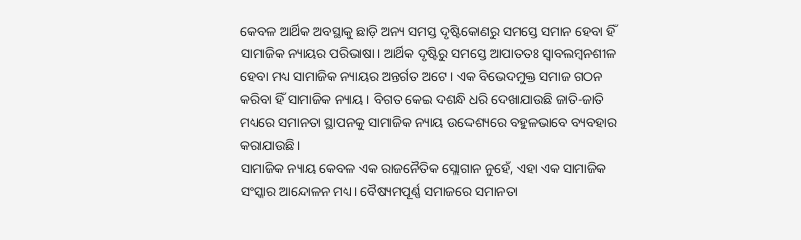କେବଳ ଆର୍ଥିକ ଅବସ୍ଥାକୁ ଛାଡ଼ି ଅନ୍ୟ ସମସ୍ତ ଦୃଷ୍ଟିକୋଣରୁ ସମସ୍ତେ ସମାନ ହେବା ହିଁ ସାମାଜିକ ନ୍ୟାୟର ପରିଭାଷା। ଆର୍ଥିକ ଦୃଷ୍ଟିରୁ ସମସ୍ତେ ଆପାତତଃ ସ୍ୱାବଲମ୍ୱନଶୀଳ ହେବା ମଧ୍ୟ ସାମାଜିକ ନ୍ୟାୟର ଅନ୍ତର୍ଗତ ଅଟେ। ଏକ ବିଭେଦମୁକ୍ତ ସମାଜ ଗଠନ କରିବା ହିଁ ସାମାଜିକ ନ୍ୟାୟ। ବିଗତ କେଇ ଦଶନ୍ଧି ଧରି ଦେଖାଯାଉଛି ଜାତି-ଜାତି ମଧ୍ୟରେ ସମାନତା ସ୍ଥାପନକୁ ସାମାଜିକ ନ୍ୟାୟ ଉଦ୍ଦେଶ୍ୟରେ ବହୁଳଭାବେ ବ୍ୟବହାର କରାଯାଉଛି।
ସାମାଜିକ ନ୍ୟାୟ କେବଳ ଏକ ରାଜନୈତିକ ସ୍ଲୋଗାନ ନୁହେଁ, ଏହା ଏକ ସାମାଜିକ ସଂସ୍କାର ଆନ୍ଦୋଳନ ମଧ୍ୟ। ବୈଷ୍ୟମପୂର୍ଣ୍ଣ ସମାଜରେ ସମାନତା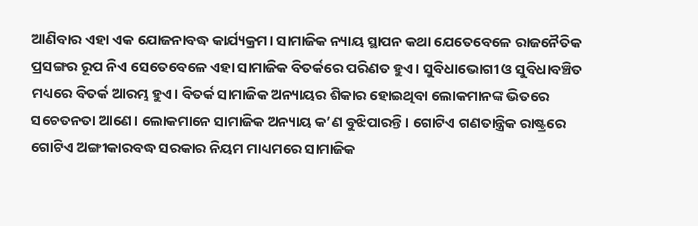ଆଣିବାର ଏହା ଏକ ଯୋଜନାବଦ୍ଧ କାର୍ଯ୍ୟକ୍ରମ। ସାମାଜିକ ନ୍ୟାୟ ସ୍ଥାପନ କଥା ଯେତେବେଳେ ରାଜନୈତିକ ପ୍ରସଙ୍ଗର ରୂପ ନିଏ ସେତେବେଳେ ଏହା ସାମାଜିକ ବିତର୍କରେ ପରିଣତ ହୁଏ। ସୁବିଧାଭୋଗୀ ଓ ସୁବିଧାବଞ୍ଚିତ ମଧ୍ୟରେ ବିତର୍କ ଆରମ୍ଭ ହୁଏ। ବିତର୍କ ସାମାଜିକ ଅନ୍ୟାୟର ଶିକାର ହୋଇଥିବା ଲୋକମାନଙ୍କ ଭିତରେ ସଚେତନତା ଆଣେ। ଲୋକମାନେ ସାମାଜିକ ଅନ୍ୟାୟ କ’ଣ ବୁଝିପାରନ୍ତି। ଗୋଟିଏ ଗଣତାନ୍ତ୍ରିକ ରାଷ୍ଟ୍ରରେ ଗୋଟିଏ ଅଙ୍ଗୀକାରବଦ୍ଧ ସରକାର ନିୟମ ମାଧ୍ୟମରେ ସାମାଜିକ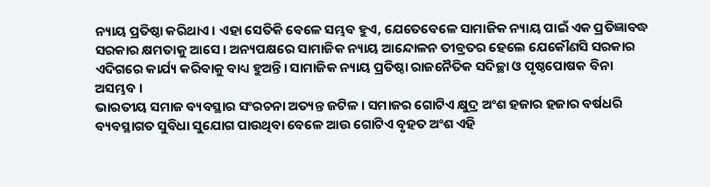ନ୍ୟାୟ ପ୍ରତିଷ୍ଠା କରିଥାଏ। ଏହା ସେତିକି ବେଳେ ସମ୍ଭବ ହୁଏ, ଯେତେବେଳେ ସାମାଜିକ ନ୍ୟାୟ ପାଇଁ ଏକ ପ୍ରତିଜ୍ଞାବଦ୍ଧ ସରକାର କ୍ଷମତାକୁ ଆସେ। ଅନ୍ୟପକ୍ଷରେ ସାମାଜିକ ନ୍ୟାୟ ଆନ୍ଦୋଳନ ତୀବ୍ରତର ହେଲେ ଯେକୌଣସି ସରକାର ଏଦିଗରେ କାର୍ଯ୍ୟ କରିବାକୁ ବାଧ୍ୟ ହୁଅନ୍ତି। ସାମାଜିକ ନ୍ୟାୟ ପ୍ରତିଷ୍ଠା ରାଜନୈତିକ ସଦିଚ୍ଛା ଓ ପୃଷ୍ଠପୋଷକ ବିନା ଅସମ୍ଭବ।
ଭାରତୀୟ ସମାଜ ବ୍ୟବସ୍ଥାର ସଂରଚନା ଅତ୍ୟନ୍ତ ଜଟିଳ। ସମାଜର ଗୋଟିଏ କ୍ଷୁଦ୍ର ଅଂଶ ହଜାର ହଜାର ବର୍ଷଧରି ବ୍ୟବସ୍ଥାଗତ ସୁବିଧା ସୁଯୋଗ ପାଉଥିବା ବେଳେ ଆଉ ଗୋଟିଏ ବୃହତ ଅଂଶ ଏହି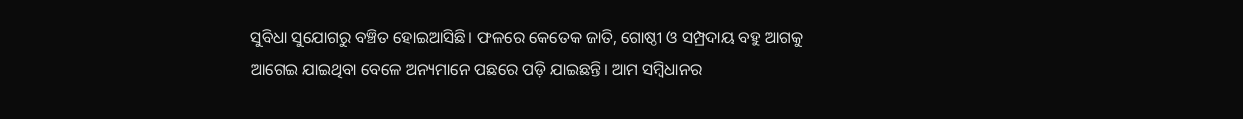ସୁବିଧା ସୁଯୋଗରୁ ବଞ୍ଚିତ ହୋଇଆସିଛି। ଫଳରେ କେତେକ ଜାତି, ଗୋଷ୍ଠୀ ଓ ସମ୍ପ୍ରଦାୟ ବହୁ ଆଗକୁ ଆଗେଇ ଯାଇଥିବା ବେଳେ ଅନ୍ୟମାନେ ପଛରେ ପଡ଼ି ଯାଇଛନ୍ତି। ଆମ ସମ୍ୱିଧାନର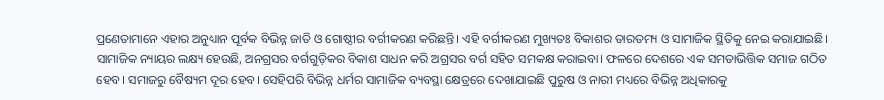ପ୍ରଣେତାମାନେ ଏହାର ଅନୁଧ୍ୟାନ ପୂର୍ବକ ବିଭିନ୍ନ ଜାତି ଓ ଗୋଷ୍ଠୀର ବର୍ଗୀକରଣ କରିଛନ୍ତି। ଏହି ବର୍ଗୀକରଣ ମୁଖ୍ୟତଃ ବିକାଶର ତାରତମ୍ୟ ଓ ସାମାଜିକ ସ୍ଥିତିକୁ ନେଇ କରାଯାଇଛି। ସାମାଜିକ ନ୍ୟାୟର ଲକ୍ଷ୍ୟ ହେଉଛି, ଅନଗ୍ରସର ବର୍ଗଗୁଡ଼ିକର ବିକାଶ ସାଧନ କରି ଅଗ୍ରସର ବର୍ଗ ସହିତ ସମକକ୍ଷ କରାଇବା। ଫଳରେ ଦେଶରେ ଏକ ସମତାଭିତ୍ତିକ ସମାଜ ଗଠିତ ହେବ। ସମାଜରୁ ବୈଷ୍ୟମ ଦୂର ହେବ। ସେହିପରି ବିଭିନ୍ନ ଧର୍ମର ସାମାଜିକ ବ୍ୟବସ୍ଥା କ୍ଷେତ୍ରରେ ଦେଖାଯାଇଛି ପୁରୁଷ ଓ ନାରୀ ମଧ୍ୟରେ ବିଭିନ୍ନ ଅଧିକାରକୁ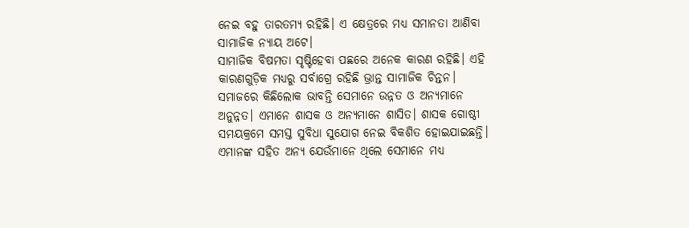ନେଇ ବହୁ ତାରତମ୍ୟ ରହିଛି। ଏ କ୍ଷେତ୍ରରେ ମଧ୍ୟ ସମାନତା ଆଣିବା ସାମାଜିକ ନ୍ୟାୟ ଅଟେ।
ସାମାଜିକ ବିଷମତା ସୃଷ୍ଟିହେବା ପଛରେ ଅନେକ କାରଣ ରହିଛି। ଏହି କାରଣଗୁଡ଼ିକ ମଧ୍ୟରୁ ସର୍ବାଗ୍ରେ ରହିଛି ଭ୍ରାନ୍ତ ସାମାଜିକ ଚିନ୍ତନ। ସମାଜରେ କିଛିଲୋକ ଭାବନ୍ତି ସେମାନେ ଉନ୍ନତ ଓ ଅନ୍ୟମାନେ ଅନୁନ୍ନତ। ଏମାନେ ଶାସକ ଓ ଅନ୍ୟମାନେ ଶାସିତ। ଶାସକ ଗୋଷ୍ଠୀ ସମୟକ୍ରମେ ସମସ୍ତ ସୁବିଧା ସୁଯୋଗ ନେଇ ବିକଶିତ ହୋଇଯାଇଛନ୍ତି। ଏମାନଙ୍କ ସହିତ ଅନ୍ୟ ଯେଉଁମାନେ ଥିଲେ ସେମାନେ ମଧ୍ୟ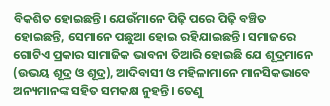ବିକଶିତ ହୋଇଛନ୍ତି। ଯେଉଁମାନେ ପିଢ଼ି ପରେ ପିଢ଼ି ବଞ୍ଚିତ ହୋଇଛନ୍ତି, ସେମାନେ ପଛୁଆ ହୋଇ ରହିଯାଇଛନ୍ତି। ସମାଜରେ ଗୋଟିଏ ପ୍ରକାର ସାମାଜିକ ଭାବନା ତିଆରି ହୋଇଛି ଯେ ଶୂଦ୍ରମାନେ (ଉଭୟ ଶୂଦ୍ର ଓ ଶୂଦ୍ର), ଆଦିବାସୀ ଓ ମହିଳାମାନେ ମାନସିକଭାବେ ଅନ୍ୟମାନଙ୍କ ସହିତ ସମକକ୍ଷ ନୁହନ୍ତି। ତେଣୁ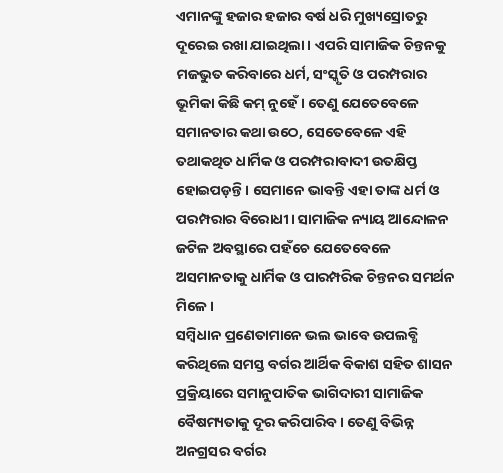ଏମାନଙ୍କୁ ହଜାର ହଜାର ବର୍ଷ ଧରି ମୁଖ୍ୟସ୍ରୋତରୁ ଦୂରେଇ ରଖା ଯାଇଥିଲା। ଏପରି ସାମାଜିକ ଚିନ୍ତନକୁ ମଜଭୁତ କରିବାରେ ଧର୍ମ, ସଂସ୍କୃତି ଓ ପରମ୍ପରାର ଭୂମିକା କିଛି କମ୍ ନୁହେଁ। ତେଣୁ ଯେତେବେଳେ ସମାନତାର କଥା ଉଠେ, ସେତେବେଳେ ଏହି ତଥାକଥିତ ଧାର୍ମିକ ଓ ପରମ୍ପରାବାଦୀ ଉତକ୍ଷିପ୍ତ ହୋଇପଡ଼ନ୍ତି। ସେମାନେ ଭାବନ୍ତି ଏହା ତାଙ୍କ ଧର୍ମ ଓ ପରମ୍ପରାର ବିରୋଧୀ। ସାମାଜିକ ନ୍ୟାୟ ଆନ୍ଦୋଳନ ଜଟିଳ ଅବସ୍ଥାରେ ପହଁଚେ ଯେତେବେଳେ ଅସମାନତାକୁ ଧାର୍ମିକ ଓ ପାରମ୍ପରିକ ଚିନ୍ତନର ସମର୍ଥନ ମିଳେ।
ସମ୍ୱିଧାନ ପ୍ରଣେତାମାନେ ଭଲ ଭାବେ ଉପଲବ୍ଧି କରିଥିଲେ ସମସ୍ତ ବର୍ଗର ଆର୍ଥିକ ବିକାଶ ସହିତ ଶାସନ ପ୍ରକ୍ରିୟାରେ ସମାନୁପାତିକ ଭାଗିଦାରୀ ସାମାଜିକ ବୈଷମ୍ୟତାକୁ ଦୂର କରିପାରିବ। ତେଣୁ ବିଭିନ୍ନ ଅନଗ୍ରସର ବର୍ଗର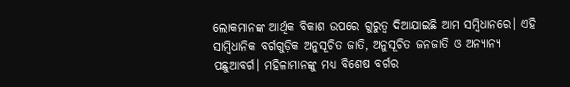ଲୋକମାନଙ୍କ ଆର୍ଥିକ ବିକାଶ ଉପରେ ଗୁରୁତ୍ୱ ଦିଆଯାଇଛି ଆମ ସମ୍ବିଧାନରେ। ଏହି ସାମ୍ୱିଧାନିକ ବର୍ଗଗୁଡ଼ିକ ଅନୁସୂଚିତ ଜାତି, ଅନୁସୂଚିତ ଜନଜାତି ଓ ଅନ୍ୟାନ୍ୟ ପଛୁଆବର୍ଗ। ମହିଳାମାନଙ୍କୁ ମଧ୍ୟ ବିଶେଷ ବର୍ଗର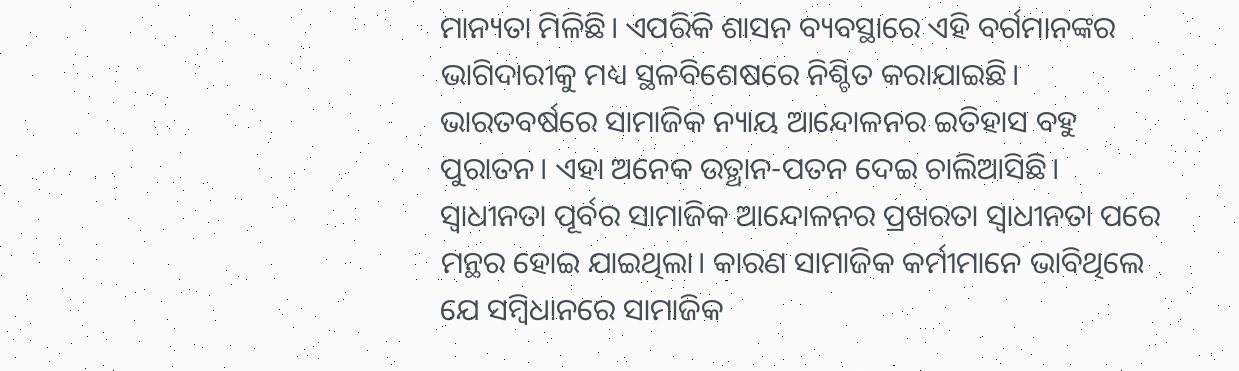ମାନ୍ୟତା ମିଳିଛି। ଏପରିକି ଶାସନ ବ୍ୟବସ୍ଥାରେ ଏହି ବର୍ଗମାନଙ୍କର ଭାଗିଦାରୀକୁ ମଧ୍ୟ ସ୍ଥଳବିଶେଷରେ ନିଶ୍ଚିତ କରାଯାଇଛି।
ଭାରତବର୍ଷରେ ସାମାଜିକ ନ୍ୟାୟ ଆନ୍ଦୋଳନର ଇତିହାସ ବହୁ ପୁରାତନ। ଏହା ଅନେକ ଉତ୍ଥାନ-ପତନ ଦେଇ ଚାଲିଆସିଛି। ସ୍ୱାଧୀନତା ପୂର୍ବର ସାମାଜିକ ଆନ୍ଦୋଳନର ପ୍ରଖରତା ସ୍ୱାଧୀନତା ପରେ ମନ୍ଥର ହୋଇ ଯାଇଥିଲା। କାରଣ ସାମାଜିକ କର୍ମୀମାନେ ଭାବିଥିଲେ ଯେ ସମ୍ୱିଧାନରେ ସାମାଜିକ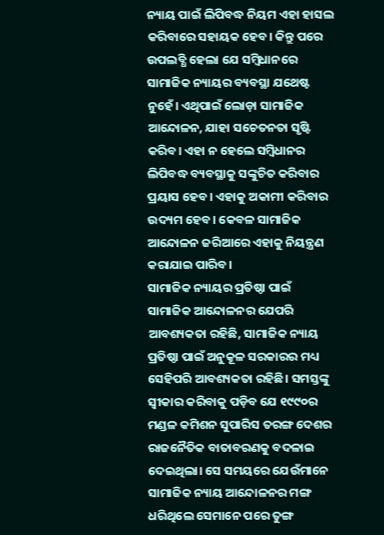ନ୍ୟାୟ ପାଇଁ ଲିପିବଦ୍ଧ ନିୟମ ଏହା ହାସଲ କରିବାରେ ସହାୟକ ହେବ। କିନ୍ତୁ ପରେ ଉପଲବ୍ଧି ହେଲା ଯେ ସମ୍ୱିଧାନରେ ସାମାଜିକ ନ୍ୟାୟର ବ୍ୟବସ୍ଥା ଯଥେଷ୍ଟ ନୁହେଁ। ଏଥିପାଇଁ ଲୋଡ଼ା ସାମାଜିକ ଆନ୍ଦୋଳନ, ଯାହା ସଚେତନତା ସୃଷ୍ଟି କରିବ। ଏହା ନ ହେଲେ ସମ୍ୱିଧାନର ଲିପିବଦ୍ଧ ବ୍ୟବସ୍ଥାକୁ ସଙ୍କୁଚିତ କରିବାର ପ୍ରୟାସ ହେବ। ଏହାକୁ ଅକାମୀ କରିବାର ଉଦ୍ୟମ ହେବ। କେବଳ ସାମାଜିକ ଆନ୍ଦୋଳନ ଜରିଆରେ ଏହାକୁ ନିୟନ୍ତ୍ରଣ କରାଯାଇ ପାରିବ।
ସାମାଜିକ ନ୍ୟାୟର ପ୍ରତିଷ୍ଠା ପାଇଁ ସାମାଜିକ ଆନ୍ଦୋଳନର ଯେପରି ଆବଶ୍ୟକତା ରହିଛି, ସାମାଜିକ ନ୍ୟାୟ ପ୍ରତିଷ୍ଠା ପାଇଁ ଅନୁକୂଳ ସରକାରର ମଧ୍ୟ ସେହିପରି ଆବଶ୍ୟକତା ରହିଛି। ସମସ୍ତଙ୍କୁ ସ୍ୱୀକାର କରିବାକୁ ପଡ଼ିବ ଯେ ୧୯୯୦ର ମଣ୍ଡଳ କମିଶନ ସୁପାରିସ ତରଙ୍ଗ ଦେଶର ରାଜନୈତିକ ବାତାବରଣକୁ ବଦଳାଇ ଦେଇଥିଲା। ସେ ସମୟରେ ଯେଉଁମାନେ ସାମାଜିକ ନ୍ୟାୟ ଆନ୍ଦୋଳନର ମଙ୍ଗ ଧରିଥିଲେ ସେମାନେ ପରେ ତୁଙ୍ଗ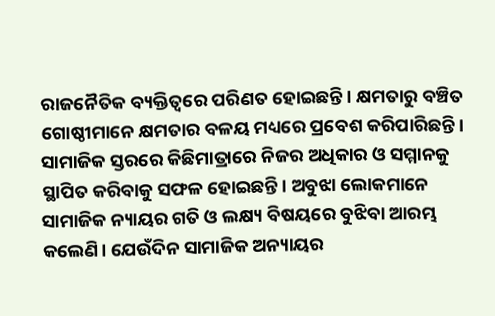ରାଜନୈତିକ ବ୍ୟକ୍ତିତ୍ୱରେ ପରିଣତ ହୋଇଛନ୍ତି। କ୍ଷମତାରୁ ବଞ୍ଚିତ ଗୋଷ୍ଠୀମାନେ କ୍ଷମତାର ବଳୟ ମଧ୍ୟରେ ପ୍ରବେଶ କରିପାରିଛନ୍ତି। ସାମାଜିକ ସ୍ତରରେ କିଛିମାତ୍ରାରେ ନିଜର ଅଧିକାର ଓ ସମ୍ମାନକୁ ସ୍ଥାପିତ କରିବାକୁ ସଫଳ ହୋଇଛନ୍ତି। ଅବୁଝା ଲୋକମାନେ ସାମାଜିକ ନ୍ୟାୟର ଗତି ଓ ଲକ୍ଷ୍ୟ ବିଷୟରେ ବୁଝିବା ଆରମ୍ଭ କଲେଣି। ଯେଉଁଦିନ ସାମାଜିକ ଅନ୍ୟାୟର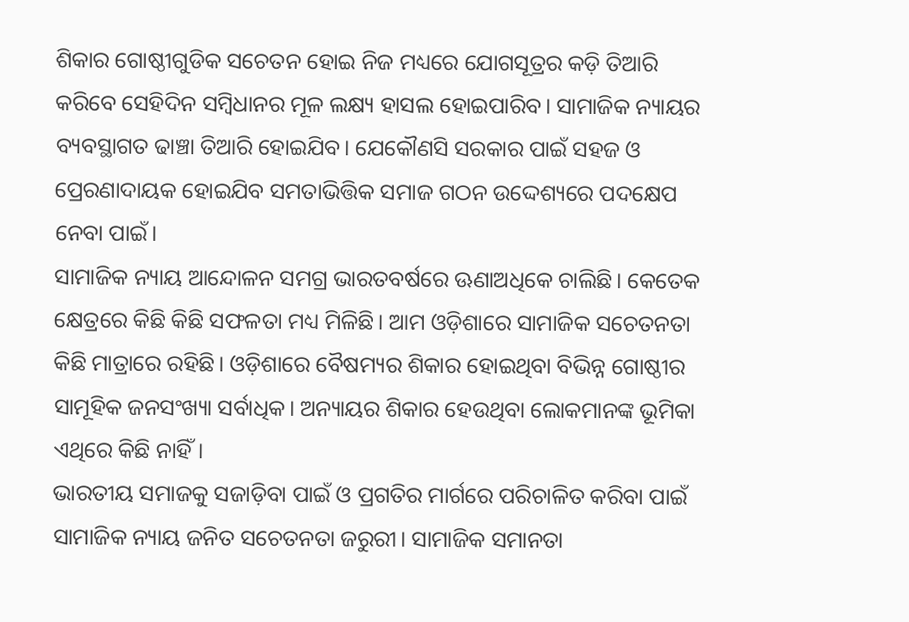ଶିକାର ଗୋଷ୍ଠୀଗୁଡିକ ସଚେତନ ହୋଇ ନିଜ ମଧ୍ୟରେ ଯୋଗସୂତ୍ରର କଡ଼ି ତିଆରି କରିବେ ସେହିଦିନ ସମ୍ବିଧାନର ମୂଳ ଲକ୍ଷ୍ୟ ହାସଲ ହୋଇପାରିବ। ସାମାଜିକ ନ୍ୟାୟର ବ୍ୟବସ୍ଥାଗତ ଢାଞ୍ଚା ତିଆରି ହୋଇଯିବ। ଯେକୌଣସି ସରକାର ପାଇଁ ସହଜ ଓ ପ୍ରେରଣାଦାୟକ ହୋଇଯିବ ସମତାଭିତ୍ତିକ ସମାଜ ଗଠନ ଉଦ୍ଦେଶ୍ୟରେ ପଦକ୍ଷେପ ନେବା ପାଇଁ।
ସାମାଜିକ ନ୍ୟାୟ ଆନ୍ଦୋଳନ ସମଗ୍ର ଭାରତବର୍ଷରେ ଊଣାଅଧିକେ ଚାଲିଛି। କେତେକ କ୍ଷେତ୍ରରେ କିଛି କିଛି ସଫଳତା ମଧ୍ୟ ମିଳିଛି। ଆମ ଓଡ଼ିଶାରେ ସାମାଜିକ ସଚେତନତା କିଛି ମାତ୍ରାରେ ରହିଛି। ଓଡ଼ିଶାରେ ବୈଷମ୍ୟର ଶିକାର ହୋଇଥିବା ବିଭିନ୍ନ ଗୋଷ୍ଠୀର ସାମୂହିକ ଜନସଂଖ୍ୟା ସର୍ବାଧିକ। ଅନ୍ୟାୟର ଶିକାର ହେଉଥିବା ଲୋକମାନଙ୍କ ଭୂମିକା ଏଥିରେ କିଛି ନାହିଁ।
ଭାରତୀୟ ସମାଜକୁ ସଜାଡ଼ିବା ପାଇଁ ଓ ପ୍ରଗତିର ମାର୍ଗରେ ପରିଚାଳିତ କରିବା ପାଇଁ ସାମାଜିକ ନ୍ୟାୟ ଜନିତ ସଚେତନତା ଜରୁରୀ। ସାମାଜିକ ସମାନତା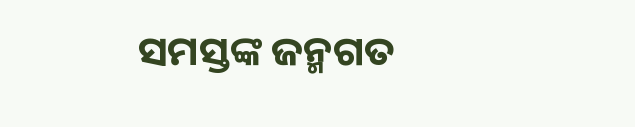ସମସ୍ତଙ୍କ ଜନ୍ମଗତ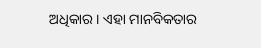ଅଧିକାର। ଏହା ମାନବିକତାର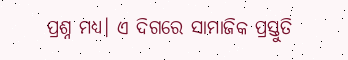ପ୍ରଶ୍ନ ମଧ୍ୟ। ଏ ଦିଗରେ ସାମାଜିକ ପ୍ରସ୍ତୁତି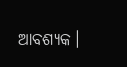ଆବଶ୍ୟକ।